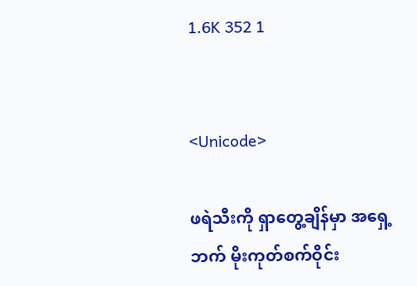1.6K 352 1


<Unicode>

ဖရဲသီးကို ရှာတွေ့ချိန်မှာ အရှေ့ဘက် မိုးကုတ်စက်ဝိုင်း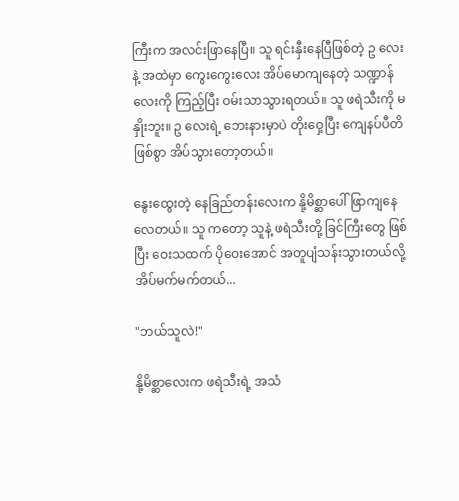ကြီးက အလင်းဖြာနေပြီ။ သူ ရင်းနှီးနေပြီဖြစ်တဲ့ ဥ လေးနဲ့ အထဲမှာ ကွေးကွေးလေး အိပ်မောကျနေတဲ့ သဏ္ဍာန်လေးကို ကြည့်ပြီး ဝမ်းသာသွားရတယ်။ သူ ဖရဲသီးကို မနှိုးဘူး။ ဥ လေးရဲ့ ဘေးနားမှာပဲ တိုးဝှေ့ပြီး ကျေနပ်ပီတိဖြစ်စွာ အိပ်သွားတော့တယ်။

နွေးထွေးတဲ့ နေခြည်တန်းလေးက နို့မိစ္ဆာပေါ် ဖြာကျနေလေတယ်။ သူ ကတော့ သူနဲ့ ဖရဲသီးတို့ ခြင်ကြီးတွေ ဖြစ်ပြီး ဝေးသထက် ပိုဝေးအောင် အတူပျံသန်းသွားတယ်လို့ အိပ်မက်မက်တယ်...

"ဘယ်သူလဲ!"

နို့မိစ္ဆာလေးက ဖရဲသီးရဲ့ အသံ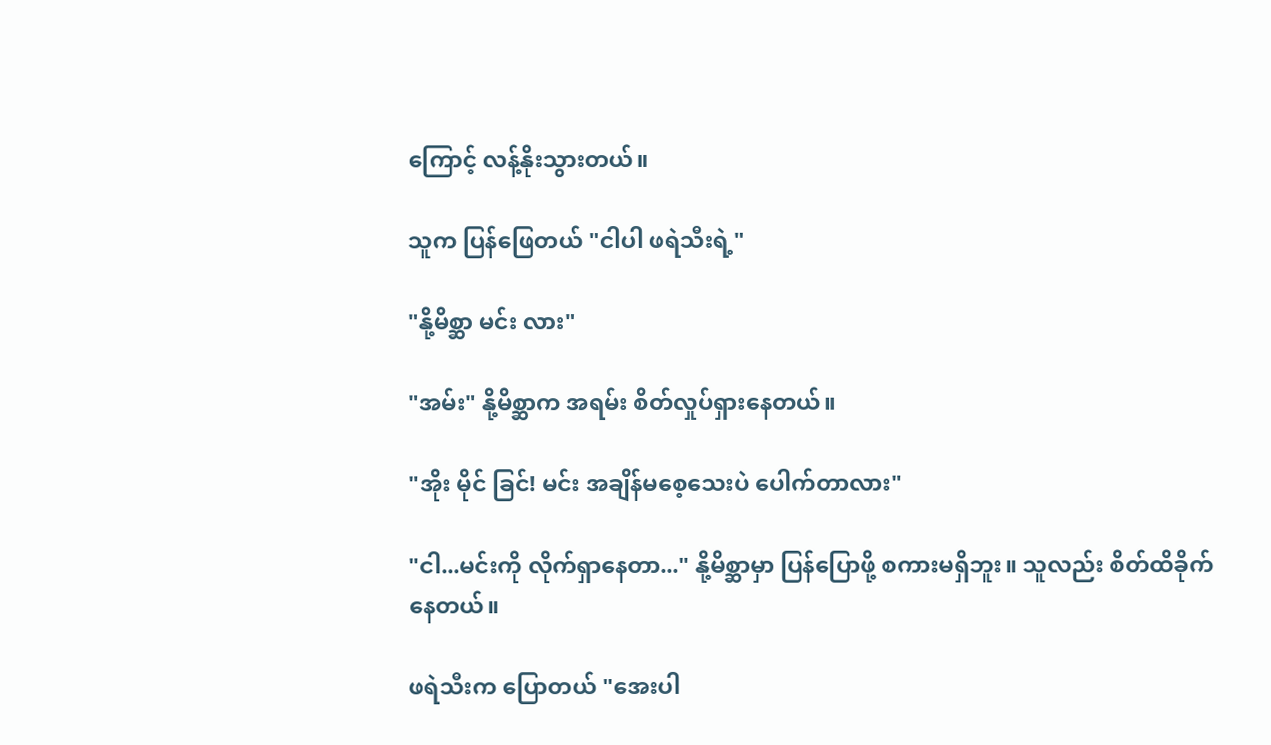ကြောင့် လန့်နိုးသွားတယ်။

သူက ပြန်ဖြေတယ် "ငါပါ ဖရဲသီးရဲ့"

"နို့မိစ္ဆာ မင်း လား"

"အမ်း" နို့မိစ္ဆာက အရမ်း စိတ်လှုပ်ရှားနေတယ်။

"အိုး မိုင် ခြင်! မင်း အချိန်မစေ့သေးပဲ ပေါက်တာလား"

"ငါ...မင်းကို လိုက်ရှာနေတာ..." နို့မိစ္ဆာမှာ ပြန်ပြောဖို့ စကားမရှိဘူး။ သူလည်း စိတ်ထိခိုက်နေတယ်။

ဖရဲသီးက ပြောတယ် "အေးပါ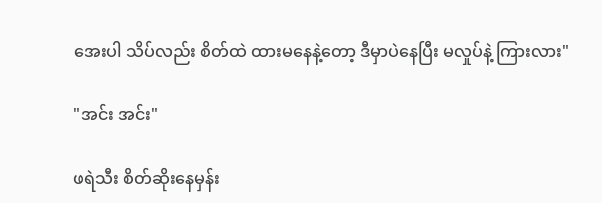အေးပါ သိပ်လည်း စိတ်ထဲ ထားမနေနဲ့တော့ ဒီမှာပဲနေပြီး မလှုပ်နဲ့ ကြားလား"

"အင်း အင်း"

ဖရဲသီး စိတ်ဆိုးနေမှန်း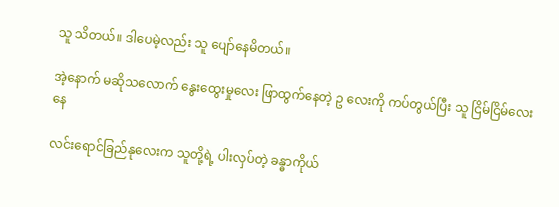သူ သိတယ်။ ဒါပေမဲ့လည်း သူ ပျော်နေမိတယ်။

အဲ့နောက် မဆိုသလောက် နွေးထွေးမှုလေး ဖြာထွက်နေတဲ့ ဥ လေးကို ကပ်တွယ်ပြီး သူ ငြိမ်ငြိမ်လေးနေ

လင်းရောင်ခြည်နုလေးက သူတို့ရဲ့ ပါးလှပ်တဲ့ ခန္ဓာကိုယ်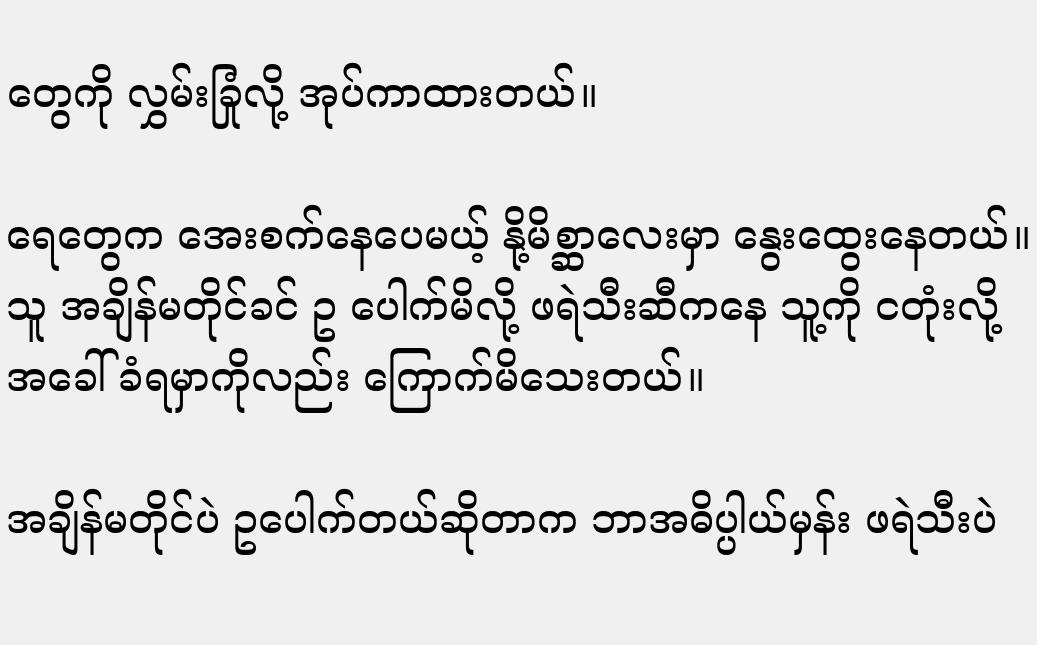တွေကို လွှမ်းခြုံလို့ အုပ်ကာထားတယ်။

ရေတွေက အေးစက်နေပေမယ့် နို့မိစ္ဆာလေးမှာ နွေးထွေးနေတယ်။ သူ အချိန်မတိုင်ခင် ဥ ပေါက်မိလို့ ဖရဲသီးဆီကနေ သူ့ကို ငတုံးလို့ အခေါ်ခံရမှာကိုလည်း ကြောက်မိသေးတယ်။

အချိန်မတိုင်ပဲ ဥပေါက်တယ်ဆိုတာက ဘာအဓိပ္ပါယ်မှန်း ဖရဲသီးပဲ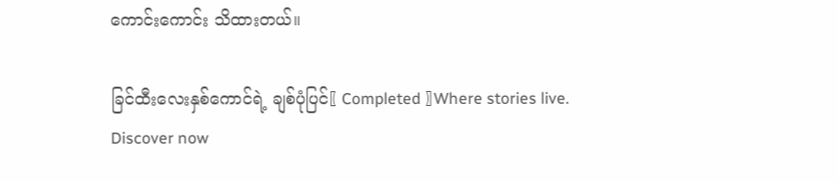ကောင်းကောင်း သိထားတယ်။

ခြင်ထီးလေးနှစ်ကောင်ရဲ့ ချစ်ပုံပြင်〖 Completed 〗Where stories live. Discover now